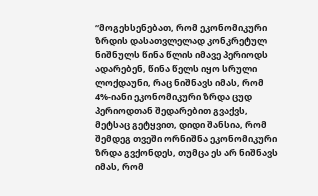“მოგეხსენებათ, რომ ეკონომიკური ზრდის დასათვლელად კონკრეტულ ნიშნულს წინა წლის იმავე პერიოდს ადარებენ, წინა წელს იყო სრული ლოქდაუნი, რაც ნიშნავს იმას, რომ 4%-იანი ეკონომიკური ზრდა ცუდ პერიოდთან შედარებით გვაქვს, მეტსაც გეტყვით, დიდი შანსია, რომ შემდეგ თვეში ორნიშნა ეკონომიკური ზრდა გვქონდეს, თუმცა ეს არ ნიშნავს იმას, რომ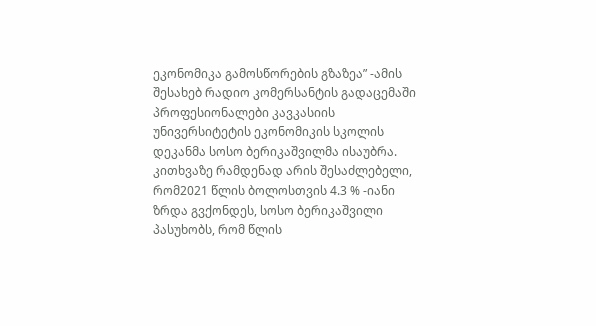ეკონომიკა გამოსწორების გზაზეა” -ამის შესახებ რადიო კომერსანტის გადაცემაში პროფესიონალები კავკასიის უნივერსიტეტის ეკონომიკის სკოლის დეკანმა სოსო ბერიკაშვილმა ისაუბრა.
კითხვაზე რამდენად არის შესაძლებელი, რომ2021 წლის ბოლოსთვის 4.3 % -იანი ზრდა გვქონდეს, სოსო ბერიკაშვილი პასუხობს, რომ წლის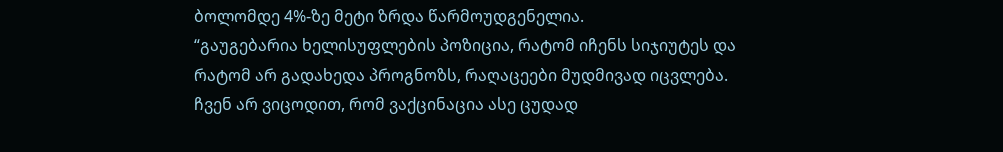ბოლომდე 4%-ზე მეტი ზრდა წარმოუდგენელია.
“გაუგებარია ხელისუფლების პოზიცია, რატომ იჩენს სიჯიუტეს და რატომ არ გადახედა პროგნოზს, რაღაცეები მუდმივად იცვლება. ჩვენ არ ვიცოდით, რომ ვაქცინაცია ასე ცუდად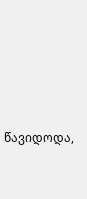წავიდოდა,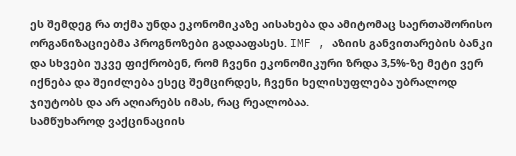ეს შემდეგ რა თქმა უნდა ეკონომიკაზე აისახება და ამიტომაც საერთაშორისო ორგანიზაციებმა პროგნოზები გადააფასეს. IMF , აზიის განვითარების ბანკი და სხვები უკვე ფიქრობენ, რომ ჩვენი ეკონომიკური ზრდა 3,5%-ზე მეტი ვერ იქნება და შეიძლება ესეც შემცირდეს, ჩვენი ხელისუფლება უბრალოდ ჯიუტობს და არ აღიარებს იმას, რაც რეალობაა.
სამწუხაროდ ვაქცინაციის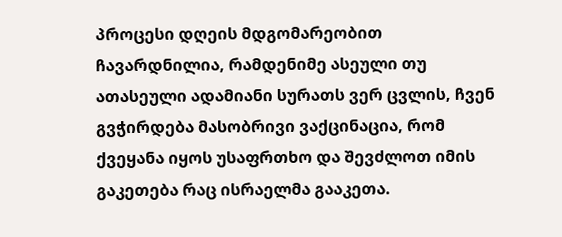პროცესი დღეის მდგომარეობით ჩავარდნილია, რამდენიმე ასეული თუ ათასეული ადამიანი სურათს ვერ ცვლის, ჩვენ გვჭირდება მასობრივი ვაქცინაცია, რომ ქვეყანა იყოს უსაფრთხო და შევძლოთ იმის გაკეთება რაც ისრაელმა გააკეთა.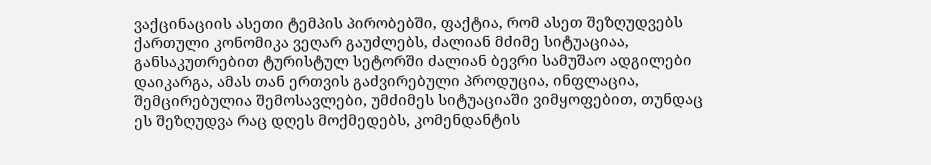ვაქცინაციის ასეთი ტემპის პირობებში, ფაქტია, რომ ასეთ შეზღუდვებს ქართული კონომიკა ვეღარ გაუძლებს, ძალიან მძიმე სიტუაციაა, განსაკუთრებით ტურისტულ სეტორში ძალიან ბევრი სამუშაო ადგილები დაიკარგა, ამას თან ერთვის გაძვირებული პროდუცია, ინფლაცია, შემცირებულია შემოსავლები, უმძიმეს სიტუაციაში ვიმყოფებით, თუნდაც ეს შეზღუდვა რაც დღეს მოქმედებს, კომენდანტის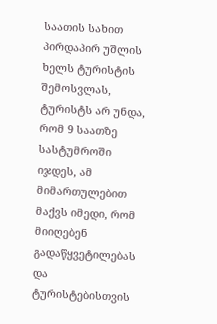საათის სახით პირდაპირ უშლის ხელს ტურისტის შემოსვლას, ტურისტს არ უნდა, რომ 9 საათზე სასტუმროში იჯდეს, ამ მიმართულებით მაქვს იმედი, რომ მიიღებენ გადაწყვეტილებას და ტურისტებისთვის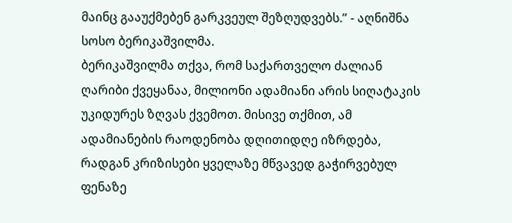მაინც გააუქმებენ გარკვეულ შეზღუდვებს.” - აღნიშნა სოსო ბერიკაშვილმა.
ბერიკაშვილმა თქვა, რომ საქართველო ძალიან ღარიბი ქვეყანაა, მილიონი ადამიანი არის სიღატაკის უკიდურეს ზღვას ქვემოთ. მისივე თქმით, ამ ადამიანების რაოდენობა დღითიდღე იზრდება, რადგან კრიზისები ყველაზე მწვავედ გაჭირვებულ ფენაზე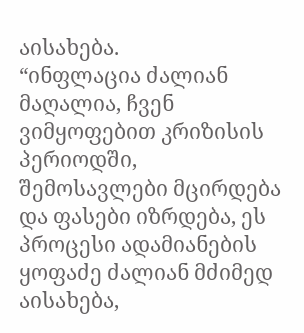აისახება.
“ინფლაცია ძალიან მაღალია, ჩვენ ვიმყოფებით კრიზისის პერიოდში, შემოსავლები მცირდება და ფასები იზრდება, ეს პროცესი ადამიანების ყოფაძე ძალიან მძიმედ აისახება,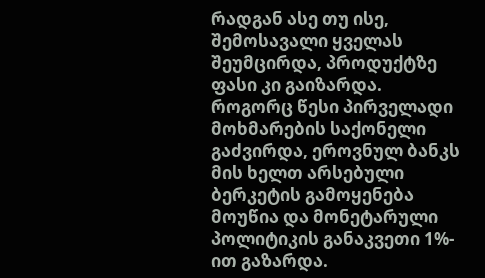რადგან ასე თუ ისე, შემოსავალი ყველას შეუმცირდა, პროდუქტზე ფასი კი გაიზარდა. როგორც წესი პირველადი მოხმარების საქონელი გაძვირდა, ეროვნულ ბანკს მის ხელთ არსებული ბერკეტის გამოყენება მოუწია და მონეტარული პოლიტიკის განაკვეთი 1%- ით გაზარდა.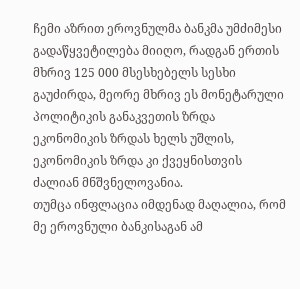ჩემი აზრით ეროვნულმა ბანკმა უმძიმესი გადაწყვეტილება მიიღო, რადგან ერთის მხრივ 125 000 მსესხებელს სესხი გაუძირდა, მეორე მხრივ ეს მონეტარული პოლიტიკის განაკვეთის ზრდა ეკონომიკის ზრდას ხელს უშლის, ეკონომიკის ზრდა კი ქვეყნისთვის ძალიან მნშვნელოვანია.
თუმცა ინფლაცია იმდენად მაღალია, რომ მე ეროვნული ბანკისაგან ამ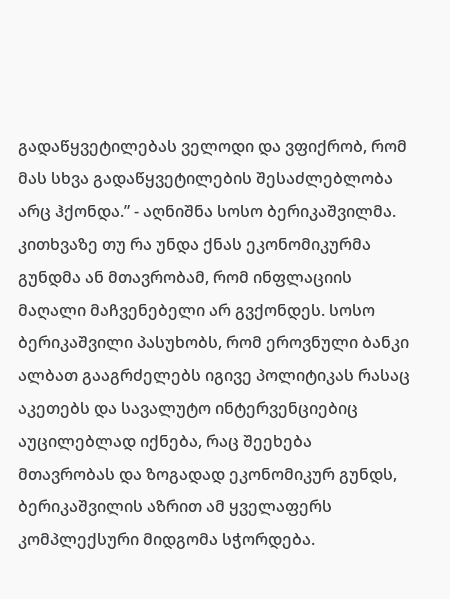გადაწყვეტილებას ველოდი და ვფიქრობ, რომ მას სხვა გადაწყვეტილების შესაძლებლობა არც ჰქონდა.” - აღნიშნა სოსო ბერიკაშვილმა.
კითხვაზე თუ რა უნდა ქნას ეკონომიკურმა გუნდმა ან მთავრობამ, რომ ინფლაციის მაღალი მაჩვენებელი არ გვქონდეს. სოსო ბერიკაშვილი პასუხობს, რომ ეროვნული ბანკი ალბათ გააგრძელებს იგივე პოლიტიკას რასაც აკეთებს და სავალუტო ინტერვენციებიც აუცილებლად იქნება, რაც შეეხება მთავრობას და ზოგადად ეკონომიკურ გუნდს, ბერიკაშვილის აზრით ამ ყველაფერს კომპლექსური მიდგომა სჭორდება.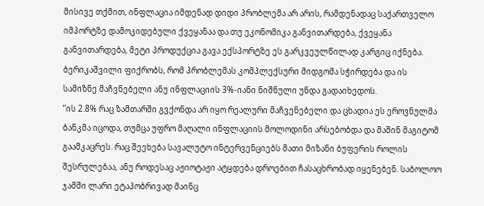მისივე თქმით, ინფლაცია იმდენად დიდი პრობლემა არ არის, რამდენადაც საქართველო იმპორტზე დამოკიდებული ქვეყანაა და თუ ეკონომიკა განვითარდება, ქვეყანა განვითარდება, მეტი პროდუქცია გავა ექსპორტზე ეს გარკვეულწილად კარგიც იქნება. ბერიკაშვილი ფიქრობს, რომ პრობლემას კომპლექსური მიდგომა სჭირდება და ის სამიზნე მაჩვნებელი ანუ ინფლაციის 3%-იანი ნიშნული უნდა გადაიხედოს.
“ის 2.8% რაც ზამთარში გვქონდა არ იყო რეალური მაჩვენებელი და ცხადია ეს ეროვნულმა ბანკმა იცოდა, თუმცა უფრო მაღალი ინფლაციის მოლოდინი არსებობდა და მაშინ მაგიტომ გაამკაცრეს. რაც შეეხება სავალუტო ინტერვენციებს მათი მიზანი ბუფერის როლის შესრულებაა, ანუ როდესაც აჟიოტაჟი ატყდება დროებით ჩასაცხრობად იყენებენ. საბოლოო ჯამში ლარი ეტაპობრივად მაინც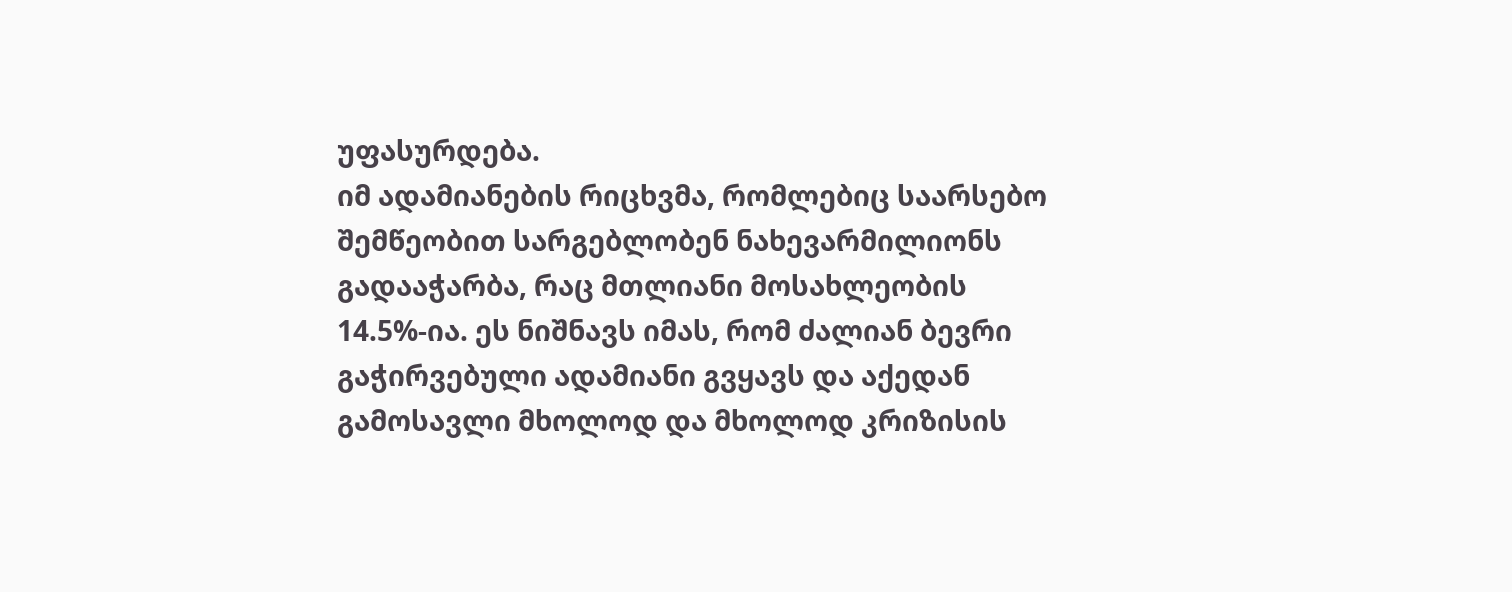უფასურდება.
იმ ადამიანების რიცხვმა, რომლებიც საარსებო შემწეობით სარგებლობენ ნახევარმილიონს გადააჭარბა, რაც მთლიანი მოსახლეობის 14.5%-ია. ეს ნიშნავს იმას, რომ ძალიან ბევრი გაჭირვებული ადამიანი გვყავს და აქედან გამოსავლი მხოლოდ და მხოლოდ კრიზისის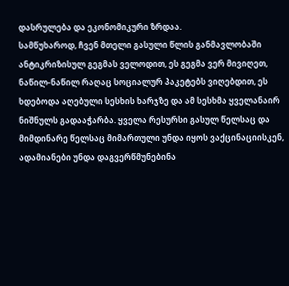დასრულება და ეკონომიკური ზრდაა.
სამწუხაროდ, ჩვენ მთელი გასული წლის განმავლობაში ანტიკრიზისულ გეგმას ველოდით, ეს გეგმა ვერ მივიღეთ, ნაწილ-ნაწილ რაღაც სოციალურ პაკეტებს ვიღებდით, ეს ხდებოდა აღებული სესხის ხარჯზე და ამ სესხმა ყველანაირ ნიშნულს გადააჭარბა. ყველა რესურსი გასულ წელსაც და მიმდინარე წელსაც მიმართული უნდა იყოს ვაქცინაციისკენ, ადამიანები უნდა დაგვერწმუნებინა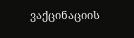ვაქცინაციის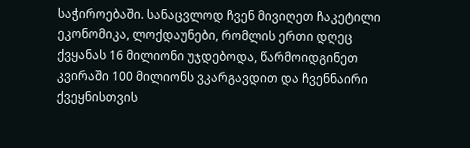საჭიროებაში. სანაცვლოდ ჩვენ მივიღეთ ჩაკეტილი ეკონომიკა, ლოქდაუნები, რომლის ერთი დღეც ქვყანას 16 მილიონი უჯდებოდა, წარმოიდგინეთ კვირაში 100 მილიონს ვკარგავდით და ჩვენნაირი ქვეყნისთვის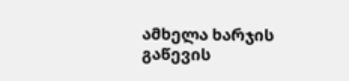ამხელა ხარჯის გაწევის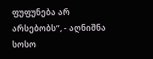ფუფუნება არ არსებობს”, - აღნიშნა სოსო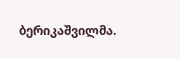ბერიკაშვილმა.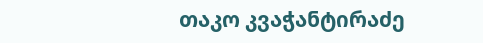თაკო კვაჭანტირაძე